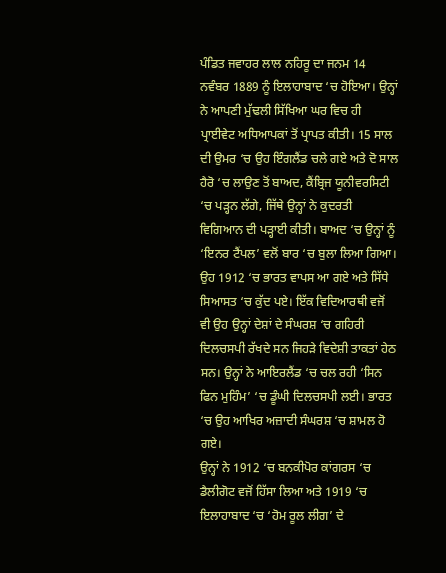ਪੰਡਿਤ ਜਵਾਹਰ ਲਾਲ ਨਹਿਰੂ ਦਾ ਜਨਮ 14 ਨਵੰਬਰ 1889 ਨੂੰ ਇਲਾਹਾਬਾਦ ‘ਚ ਹੋਇਆ। ਉਨ੍ਹਾਂ ਨੇ ਆਪਣੀ ਮੁੱਢਲੀ ਸਿੱਖਿਆ ਘਰ ਵਿਚ ਹੀ ਪ੍ਰਾਈਵੇਟ ਅਧਿਆਪਕਾਂ ਤੋਂ ਪ੍ਰਾਪਤ ਕੀਤੀ। 15 ਸਾਲ ਦੀ ਉਮਰ ‘ਚ ਉਹ ਇੰਗਲੈਂਡ ਚਲੇ ਗਏ ਅਤੇ ਦੋ ਸਾਲ ਹੈਰੋ ‘ਚ ਲਾਉਣ ਤੋਂ ਬਾਅਦ, ਕੈਂਬ੍ਰਿਜ ਯੂਨੀਵਰਸਿਟੀ ‘ਚ ਪੜ੍ਹਨ ਲੱਗੇ, ਜਿੱਥੇ ਉਨ੍ਹਾਂ ਨੇ ਕੁਦਰਤੀ ਵਿਗਿਆਨ ਦੀ ਪੜ੍ਹਾਈ ਕੀਤੀ। ਬਾਅਦ ‘ਚ ਉਨ੍ਹਾਂ ਨੂੰ ‘ਇਨਰ ਟੈਂਪਲ’ ਵਲੋਂ ਬਾਰ ‘ਚ ਬੁਲਾ ਲਿਆ ਗਿਆ। ਉਹ 1912 ‘ਚ ਭਾਰਤ ਵਾਪਸ ਆ ਗਏ ਅਤੇ ਸਿੱਧੇ ਸਿਆਸਤ ‘ਚ ਕੁੱਦ ਪਏ। ਇੱਕ ਵਿਦਿਆਰਥੀ ਵਜੋਂ ਵੀ ਉਹ ਉਨ੍ਹਾਂ ਦੇਸ਼ਾਂ ਦੇ ਸੰਘਰਸ਼ ‘ਚ ਗਹਿਰੀ ਦਿਲਚਸਪੀ ਰੱਖਦੇ ਸਨ ਜਿਹੜੇ ਵਿਦੇਸ਼ੀ ਤਾਕਤਾਂ ਹੇਠ ਸਨ। ਉਨ੍ਹਾਂ ਨੇ ਆਇਰਲੈਂਡ ‘ਚ ਚਲ ਰਹੀ ‘ਸਿਨ ਫਿਨ ਮੁਹਿੰਮ’ ‘ਚ ਡੂੰਘੀ ਦਿਲਚਸਪੀ ਲਈ। ਭਾਰਤ ‘ਚ ਉਹ ਆਖਿਰ ਅਜ਼ਾਦੀ ਸੰਘਰਸ਼ ‘ਚ ਸ਼ਾਮਲ ਹੋ ਗਏ।
ਉਨ੍ਹਾਂ ਨੇ 1912 ‘ਚ ਬਨਕੀਪੋਰ ਕਾਂਗਰਸ ‘ਚ ਡੈਲੀਗੋਟ ਵਜੋਂ ਹਿੱਸਾ ਲਿਆ ਅਤੇ 1919 ‘ਚ ਇਲਾਹਾਬਾਦ ‘ਚ ‘ਹੋਮ ਰੂਲ ਲੀਗ’ ਦੇ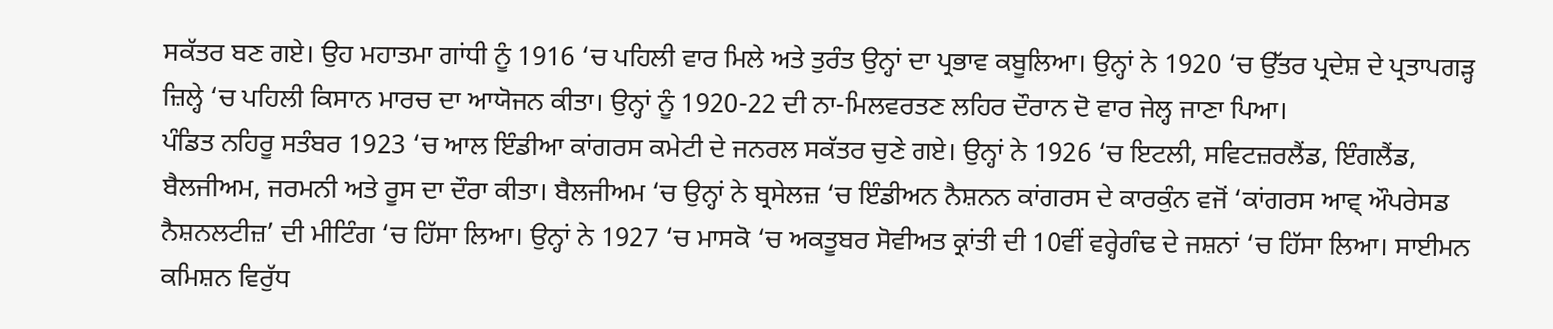ਸਕੱਤਰ ਬਣ ਗਏ। ਉਹ ਮਹਾਤਮਾ ਗਾਂਧੀ ਨੂੰ 1916 ‘ਚ ਪਹਿਲੀ ਵਾਰ ਮਿਲੇ ਅਤੇ ਤੁਰੰਤ ਉਨ੍ਹਾਂ ਦਾ ਪ੍ਰਭਾਵ ਕਬੂਲਿਆ। ਉਨ੍ਹਾਂ ਨੇ 1920 ‘ਚ ਉੱਤਰ ਪ੍ਰਦੇਸ਼ ਦੇ ਪ੍ਰਤਾਪਗੜ੍ਹ ਜ਼ਿਲ੍ਹੇ ‘ਚ ਪਹਿਲੀ ਕਿਸਾਨ ਮਾਰਚ ਦਾ ਆਯੋਜਨ ਕੀਤਾ। ਉਨ੍ਹਾਂ ਨੂੰ 1920-22 ਦੀ ਨਾ-ਮਿਲਵਰਤਣ ਲਹਿਰ ਦੌਰਾਨ ਦੋ ਵਾਰ ਜੇਲ੍ਹ ਜਾਣਾ ਪਿਆ।
ਪੰਡਿਤ ਨਹਿਰੂ ਸਤੰਬਰ 1923 ‘ਚ ਆਲ ਇੰਡੀਆ ਕਾਂਗਰਸ ਕਮੇਟੀ ਦੇ ਜਨਰਲ ਸਕੱਤਰ ਚੁਣੇ ਗਏ। ਉਨ੍ਹਾਂ ਨੇ 1926 ‘ਚ ਇਟਲੀ, ਸਵਿਟਜ਼ਰਲੈਂਡ, ਇੰਗਲੈਂਡ, ਬੈਲਜੀਅਮ, ਜਰਮਨੀ ਅਤੇ ਰੂਸ ਦਾ ਦੌਰਾ ਕੀਤਾ। ਬੈਲਜੀਅਮ ‘ਚ ਉਨ੍ਹਾਂ ਨੇ ਬ੍ਰਸੇਲਜ਼ ‘ਚ ਇੰਡੀਅਨ ਨੈਸ਼ਨਨ ਕਾਂਗਰਸ ਦੇ ਕਾਰਕੁੰਨ ਵਜੋਂ ‘ਕਾਂਗਰਸ ਆਵ੍ ਔਪਰੇਸਡ ਨੈਸ਼ਨਲਟੀਜ਼’ ਦੀ ਮੀਟਿੰਗ ‘ਚ ਹਿੱਸਾ ਲਿਆ। ਉਨ੍ਹਾਂ ਨੇ 1927 ‘ਚ ਮਾਸਕੋ ‘ਚ ਅਕਤੂਬਰ ਸੋਵੀਅਤ ਕ੍ਰਾਂਤੀ ਦੀ 10ਵੀਂ ਵਰ੍ਹੇਗੰਢ ਦੇ ਜਸ਼ਨਾਂ ‘ਚ ਹਿੱਸਾ ਲਿਆ। ਸਾਈਮਨ ਕਮਿਸ਼ਨ ਵਿਰੁੱਧ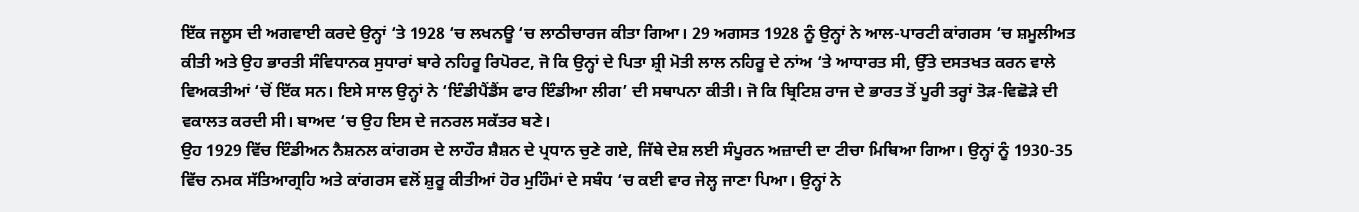ਇੱਕ ਜਲੂਸ ਦੀ ਅਗਵਾਈ ਕਰਦੇ ਉਨ੍ਹਾਂ ‘ਤੇ 1928 ‘ਚ ਲਖਨਊ ‘ਚ ਲਾਠੀਚਾਰਜ ਕੀਤਾ ਗਿਆ। 29 ਅਗਸਤ 1928 ਨੂੰ ਉਨ੍ਹਾਂ ਨੇ ਆਲ-ਪਾਰਟੀ ਕਾਂਗਰਸ ‘ਚ ਸ਼ਮੂਲੀਅਤ ਕੀਤੀ ਅਤੇ ਉਹ ਭਾਰਤੀ ਸੰਵਿਧਾਨਕ ਸੁਧਾਰਾਂ ਬਾਰੇ ਨਹਿਰੂ ਰਿਪੋਰਟ, ਜੋ ਕਿ ਉਨ੍ਹਾਂ ਦੇ ਪਿਤਾ ਸ਼੍ਰੀ ਮੋਤੀ ਲਾਲ ਨਹਿਰੂ ਦੇ ਨਾਂਅ ‘ਤੇ ਆਧਾਰਤ ਸੀ, ਉੱਤੇ ਦਸਤਖਤ ਕਰਨ ਵਾਲੇ ਵਿਅਕਤੀਆਂ ‘ਚੋਂ ਇੱਕ ਸਨ। ਇਸੇ ਸਾਲ ਉਨ੍ਹਾਂ ਨੇ ‘ਇੰਡੀਪੈਂਡੈਂਸ ਫਾਰ ਇੰਡੀਆ ਲੀਗ’ ਦੀ ਸਥਾਪਨਾ ਕੀਤੀ। ਜੋ ਕਿ ਬ੍ਰਿਟਿਸ਼ ਰਾਜ ਦੇ ਭਾਰਤ ਤੋਂ ਪੂਰੀ ਤਰ੍ਹਾਂ ਤੋੜ-ਵਿਛੋੜੇ ਦੀ ਵਕਾਲਤ ਕਰਦੀ ਸੀ। ਬਾਅਦ ‘ਚ ਉਹ ਇਸ ਦੇ ਜਨਰਲ ਸਕੱਤਰ ਬਣੇ।
ਉਹ 1929 ਵਿੱਚ ਇੰਡੀਅਨ ਨੈਸ਼ਨਲ ਕਾਂਗਰਸ ਦੇ ਲਾਹੌਰ ਸ਼ੈਸ਼ਨ ਦੇ ਪ੍ਰਧਾਨ ਚੁਣੇ ਗਏ, ਜਿੱਥੇ ਦੇਸ਼ ਲਈ ਸੰਪੂਰਨ ਅਜ਼ਾਦੀ ਦਾ ਟੀਚਾ ਮਿਥਿਆ ਗਿਆ। ਉਨ੍ਹਾਂ ਨੂੰ 1930-35 ਵਿੱਚ ਨਮਕ ਸੱਤਿਆਗ੍ਰਹਿ ਅਤੇ ਕਾਂਗਰਸ ਵਲੋਂ ਸ਼ੁਰੂ ਕੀਤੀਆਂ ਹੋਰ ਮੁਹਿੰਮਾਂ ਦੇ ਸਬੰਧ ‘ਚ ਕਈ ਵਾਰ ਜੇਲ੍ਹ ਜਾਣਾ ਪਿਆ। ਉਨ੍ਹਾਂ ਨੇ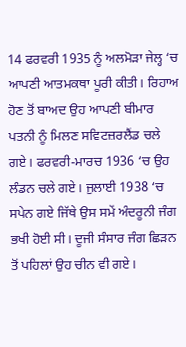14 ਫਰਵਰੀ 1935 ਨੂੰ ਅਲਮੋੜਾ ਜੇਲ੍ਹ ‘ਚ ਆਪਣੀ ਆਤਮਕਥਾ ਪੂਰੀ ਕੀਤੀ। ਰਿਹਾਅ ਹੋਣ ਤੋਂ ਬਾਅਦ ਉਹ ਆਪਣੀ ਬੀਮਾਰ ਪਤਨੀ ਨੂੰ ਮਿਲਣ ਸਵਿਟਜ਼ਰਲੈਂਡ ਚਲੇ ਗਏ। ਫਰਵਰੀ-ਮਾਰਚ 1936 ‘ਚ ਉਹ ਲੰਡਨ ਚਲੇ ਗਏ। ਜੁਲਾਈ 1938 ‘ਚ ਸਪੇਨ ਗਏ ਜਿੱਥੇ ਉਸ ਸਮੇਂ ਅੰਦਰੂਨੀ ਜੰਗ ਭਖੀ ਹੋਈ ਸੀ। ਦੂਜੀ ਸੰਸਾਰ ਜੰਗ ਛਿੜਨ ਤੋਂ ਪਹਿਲਾਂ ਉਹ ਚੀਨ ਵੀ ਗਏ।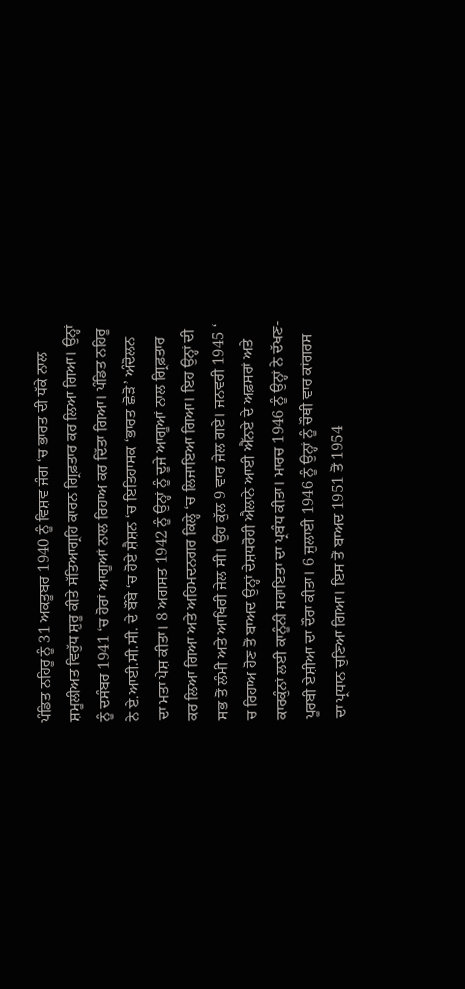ਪੰਡਿਤ ਨਹਿਰੂ ਨੂੰ 31 ਅਕਤੂਬਰ 1940 ਨੂੰ ਵਿਸ਼ਵ ਜੰਗ ‘ਚ ਭਾਰਤ ਦੀ ਧੱਕੇ ਨਾਲ ਸ਼ਮੂਲੀਅਤ ਵਿਰੁੱਧ ਸ਼ੁਰੂ ਕੀਤੇ ਸੱਤਿਆਗ੍ਰਹਿ ਕਾਰਨ ਗ੍ਰਿਫ਼ਤਾਰ ਕਰ ਲਿਆ ਗਿਆ। ਉਨ੍ਹਾਂ ਨੂੰ ਦਸੰਬਰ 1941 ‘ਚ ਹੋਰਾਂ ਆਗੂਆਂ ਨਾਲ ਰਿਹਾਅ ਕਰ ਦਿੱਤਾ ਗਿਆ। ਪੰਡਿਤ ਨਹਿਰੂ ਨੇ ਏ.ਆਈ.ਸੀ.ਸੀ. ਦੇ ਬੌਂਬੇ ‘ਚ ਹੋਏ ਸ਼ੈਸ਼ਨ ‘ਚ ਇਤਿਹਾਸਕ ‘ਭਾਰਤ ਛੋੜੋ’ ਅੰਦੋਲਨ ਦਾ ਮਤਾ ਪੇਸ਼ ਕੀਤਾ। 8 ਅਗਸਤ 1942 ਨੂੰ ਉਨ੍ਹਾਂ ਨੂੰ ਦੂਜੇ ਆਗੂਆਂ ਨਾਲ ਗ੍ਰਿਫ਼ਤਾਰ ਕਰ ਲਿਆ ਗਿਆ ਅਤੇ ਅਹਿਮਦਨਗਰ ਕਿਲ੍ਹੇ ‘ਚ ਲਿਜਾਇਆ ਗਿਆ। ਇਹ ਉਨ੍ਹਾਂ ਦੀ ਸਭ ਤੋਂ ਲੰਮੀ ਅਤੇ ਆਖਿਰੀ ਜੇਲ ਸੀ। ਉਹ ਕੁੱਲ 9 ਵਾਰ ਜੇਲ ਗਏ। ਜਨਵਰੀ 1945 ‘ ਚ ਰਿਹਾਅ ਹੋਣ ਤੋਂ ਬਾਅਦ ਉਨ੍ਹਾਂ ਦੇਸ਼ਧਰੋਹੀ ਐਲਾਨੇ ਆਈ ਐੱਨਏ ਦੇ ਅਫ਼ਸਰਾਂ ਅਤੇ ਕਾਰਕੁੰਨਾਂ ਲਈ ਕਾਨੂੰਨੀ ਸਹਾਇਤਾ ਦਾ ਪ੍ਰਬੰਧ ਕੀਤਾ। ਮਾਰਚ 1946 ਨੂੰ ਉਨ੍ਹਾਂ ਨੇ ਦੱਖਣ-ਪੂਰਬੀ ਏਸ਼ੀਆ ਦਾ ਦੌਰਾ ਕੀਤਾ। 6 ਜੁਲਾਈ 1946 ਨੂੰ ਉਨ੍ਹਾਂ ਨੂੰ ਚੌਥੀ ਵਾਰ ਕਾਂਗਰਸ ਦਾ ਪ੍ਰਧਾਨ ਚੁਣਿਆ ਗਿਆ। ਇਸ ਤੋਂ ਬਾਅਦ 1951 ਤੋਂ 1954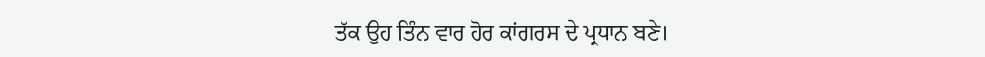ਤੱਕ ਉਹ ਤਿੰਨ ਵਾਰ ਹੋਰ ਕਾਂਗਰਸ ਦੇ ਪ੍ਰਧਾਨ ਬਣੇ।